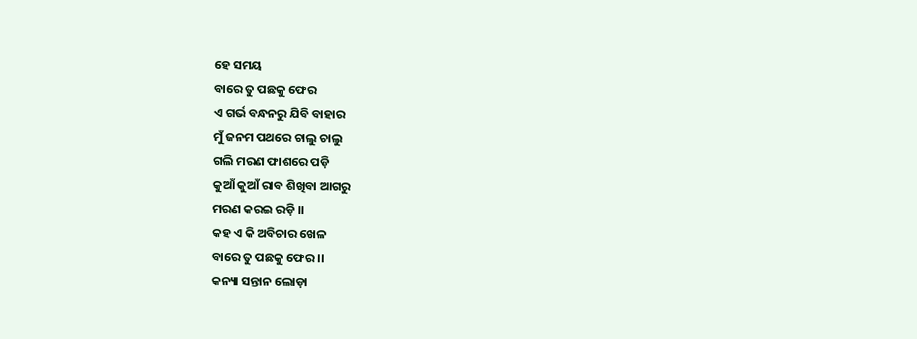ହେ ସମୟ
ବାରେ ତୁ ପଛକୁ ଫେର
ଏ ଗର୍ଭ ବନ୍ଧନରୁ ଯିବି ବାହାର
ମୁଁ ଜନମ ପଥରେ ଚାଲୁ ଚାଲୁ
ଗଲି ମରଣ ଫାଶରେ ପଡ଼ି
କୁଆଁ କୁଆଁ ରାବ ଶିଖିବା ଆଗରୁ
ମରଣ କରଇ ରଡ଼ି ।।
କହ ଏ କି ଅବିଚାର ଖେଳ
ବାରେ ତୁ ପଛକୁ ଫେର ।।
କନ୍ୟା ସନ୍ତାନ ଲୋଡ଼ା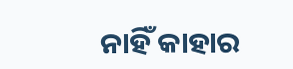ନାହିଁ କାହାର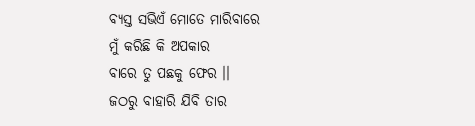ବ୍ୟସ୍ତ ସଭିଏଁ ମୋତେ ମାରିବାରେ
ମୁଁ କରିଛି କି ଅପକାର
ବାରେ ତୁ ପଛକୁ ଫେର ।।
ଜଠରୁ ବାହାରି ଯିବି ତାର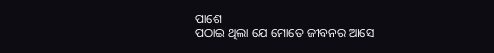ପାଶେ
ପଠାଇ ଥିଲା ଯେ ମୋତେ ଜୀବନର ଆସେ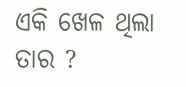ଏକି ଖେଳ ଥିଲା ତାର ?